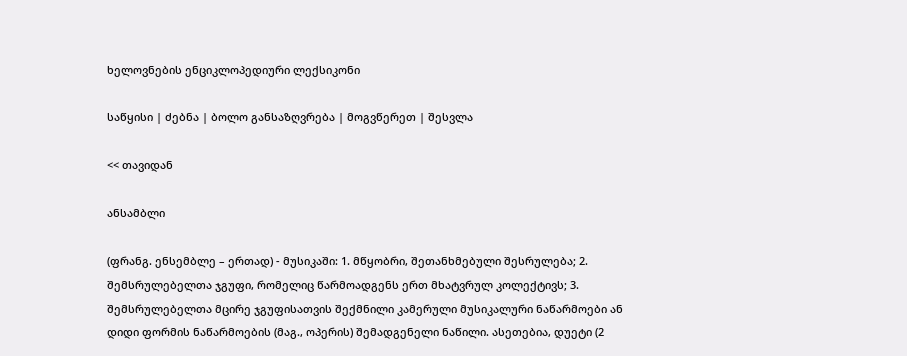ხელოვნების ენციკლოპედიური ლექსიკონი

საწყისი | ძებნა | ბოლო განსაზღვრება | მოგვწერეთ | შესვლა

<< თავიდან

ანსამბლი

(ფრანგ. ენსემბლე – ერთად) - მუსიკაში: 1. მწყობრი, შეთანხმებული შესრულება; 2. შემსრულებელთა ჯგუფი, რომელიც წარმოადგენს ერთ მხატვრულ კოლექტივს; 3. შემსრულებელთა მცირე ჯგუფისათვის შექმნილი კამერული მუსიკალური ნაწარმოები ან დიდი ფორმის ნაწარმოების (მაგ., ოპერის) შემადგენელი ნაწილი. ასეთებია, დუეტი (2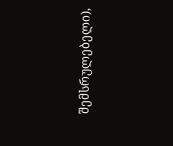შემსრულებელი),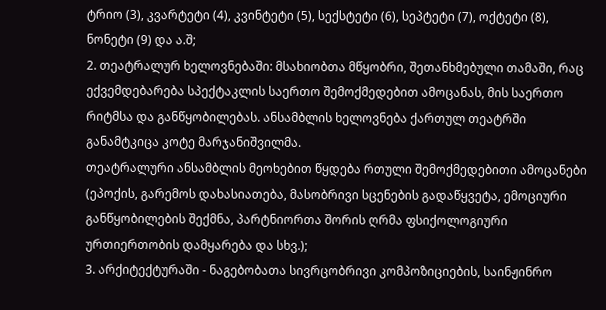ტრიო (3), კვარტეტი (4), კვინტეტი (5), სექსტეტი (6), სეპტეტი (7), ოქტეტი (8), ნონეტი (9) და ა.შ;
2. თეატრალურ ხელოვნებაში: მსახიობთა მწყობრი, შეთანხმებული თამაში, რაც ექვემდებარება სპექტაკლის საერთო შემოქმედებით ამოცანას, მის საერთო რიტმსა და განწყობილებას. ანსამბლის ხელოვნება ქართულ თეატრში განამტკიცა კოტე მარჯანიშვილმა.
თეატრალური ანსამბლის მეოხებით წყდება რთული შემოქმედებითი ამოცანები (ეპოქის, გარემოს დახასიათება, მასობრივი სცენების გადაწყვეტა, ემოციური განწყობილების შექმნა, პარტნიორთა შორის ღრმა ფსიქოლოგიური ურთიერთობის დამყარება და სხვ.);
3. არქიტექტურაში - ნაგებობათა სივრცობრივი კომპოზიციების, საინჟინრო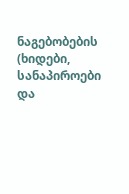ნაგებობების (ხიდები, სანაპიროები და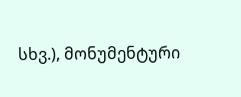სხვ.), მონუმენტური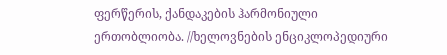ფერწერის, ქანდაკების ჰარმონიული ერთობლიობა. //ხელოვნების ენციკლოპედიური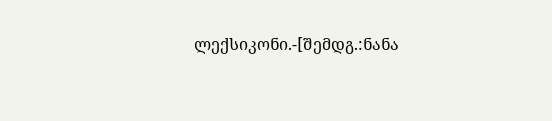ლექსიკონი.-[შემდგ.:ნანა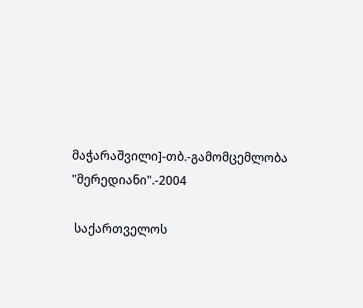მაჭარაშვილი]-თბ.-გამომცემლობა "მერედიანი".-2004

 საქართველოს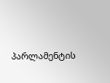პარლამენტის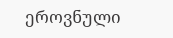ეროვნული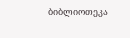ბიბლიოთეკა